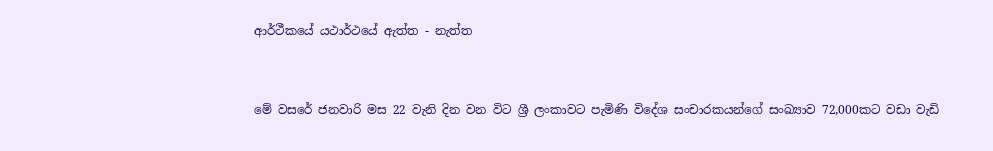ආර්ථීකයේ යථාර්ථයේ ඇත්ත - නැත්ත


මේ වසරේ ජනවාරි මස 22 වැනි දින වන විට ශ්‍රී ලංකාවට පැමිණි විදේශ සංචාරකයන්ගේ සංඛ්‍යාව 72,000කට වඩා වැඩි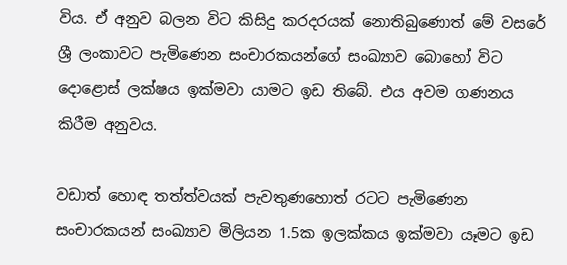විය. ඒ අනුව බලන විට කිසිදු කරදරයක් නොතිබුණොත් මේ වසරේ  ශ්‍රී ලංකාවට පැමිණෙන සංචාරකයන්ගේ සංඛ්‍යාව බොහෝ විට දොළොස් ලක්ෂය ඉක්මවා යාමට ඉඩ තිබේ. එය අවම ගණනය කිරීම අනුවය.

වඩාත් හොඳ තත්ත්වයක් පැවතුණහොත් රටට පැමිණෙන සංචාරකයන් සංඛ්‍යාව මිලියන 1.5ක ඉලක්කය ඉක්මවා යෑමට ඉඩ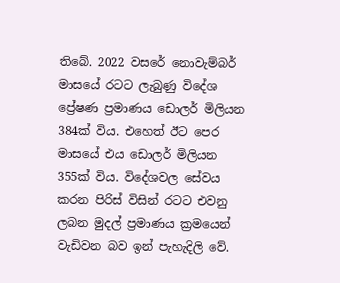තිබේ. 2022 වසරේ නොවැම්බර් මාසයේ රටට ලැබුණු විදේශ ප්‍රේෂණ ප්‍රමාණය ඩොලර් මිලියන 384ක් විය. එහෙත් ඊට පෙර මාසයේ එය ඩොලර් මිලියන 355ක් විය. විදේශවල සේවය කරන පිරිස් විසින් රටට එවනු ලබන මුදල් ප්‍රමාණය ක්‍රමයෙන් වැඩිවන බව ඉන් පැහැදිලි වේ.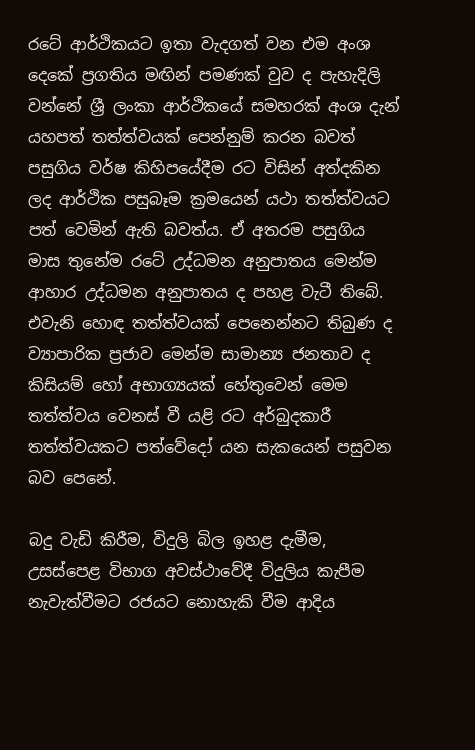රටේ ආර්ථිකයට ඉතා වැදගත් වන එම අංශ දෙකේ ප්‍රගතිය මඟින් පමණක් වුව ද පැහැදිලි වන්නේ ශ්‍රී ලංකා ආර්ථිකයේ සමහරක් අංශ දැන් යහපත් තත්ත්වයක් පෙන්නුම් කරන බවත් පසුගිය වර්ෂ කිහිපයේදීම රට විසින් අත්දකින ලද ආර්ථික පසුබෑම ක්‍රමයෙන් යථා තත්ත්වයට පත් වෙමින් ඇති බවත්ය. ඒ අතරම පසුගිය මාස තුනේම රටේ උද්ධමන අනුපාතය මෙන්ම ආහාර උද්ධමන අනුපාතය ද පහළ වැටී තිබේ. එවැනි හොඳ තත්ත්වයක් පෙනෙන්නට තිබුණ ද ව්‍යාපාරික ප්‍රජාව මෙන්ම සාමාන්‍ය ජනතාව ද කිසියම් හෝ අභාග්‍යයක් හේතුවෙන් මෙම තත්ත්වය වෙනස් වී යළි රට අර්බුදකාරී තත්ත්වයකට පත්වේදෝ යන සැකයෙන් පසුවන බව පෙනේ.

බදු වැඩි කිරීම, විදුලි බිල ඉහළ දැමීම, උසස්පෙළ විභාග අවස්ථාවේදී විදුලිය කැපීම නැවැත්වීමට රජයට නොහැකි වීම ආදිය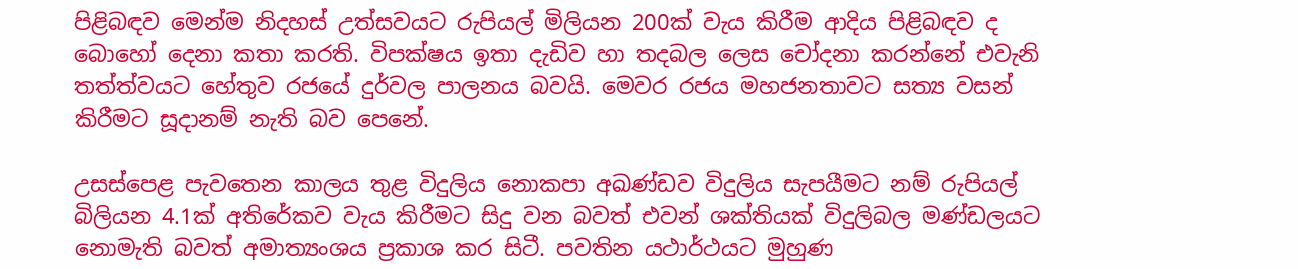පිළිබඳව මෙන්ම නිදහස් උත්සවයට රුපියල් මිලියන 200ක් වැය කිරීම ආදිය පිළිබඳව ද බොහෝ දෙනා කතා කරති. විපක්ෂය ඉතා දැඩිව හා තදබල ලෙස චෝදනා කරන්නේ එවැනි තත්ත්වයට හේතුව රජයේ දුර්වල පාලනය බවයි. මෙවර රජය මහජනතාවට සත්‍ය වසන් කිරීමට සූදානම් නැති බව පෙනේ.

උසස්පෙළ පැවතෙන කාලය තුළ විදුලිය නොකපා අඛණ්ඩව විදුලිය සැපයීමට නම් රුපියල් බිලියන 4.1ක් අතිරේකව වැය කිරීමට සිදු වන බවත් එවන් ශක්තියක් විදුලිබල මණ්ඩලයට නොමැති බවත් අමාත්‍යංශය ප්‍රකාශ කර සිටී. පවතින යථාර්ථයට මුහුණ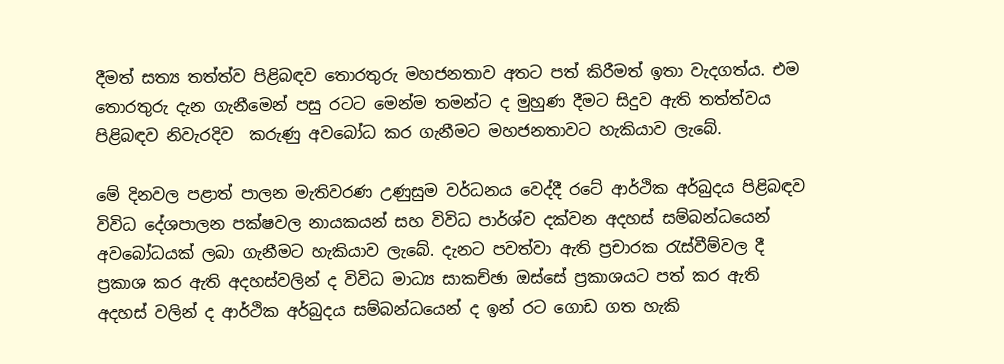දීමත් සත්‍ය තත්ත්ව පිළිබඳව තොරතුරු මහජනතාව අතට පත් කිරීමත් ඉතා වැදගත්ය. එම තොරතුරු දැන ගැනීමෙන් පසු රටට මෙන්ම තමන්ට ද මුහුණ දීමට සිදුව ඇති තත්ත්වය පිළිබඳව නිවැරදිව  කරුණු අවබෝධ කර ගැනීමට මහජනතාවට හැකියාව ලැබේ.

මේ දිනවල පළාත් පාලන මැතිවරණ උණුසුම වර්ධනය වෙද්දී රටේ ආර්ථික අර්බුදය පිළිබඳව විවිධ දේශපාලන පක්ෂවල නායකයන් සහ විවිධ පාර්ශ්ව දක්වන අදහස් සම්බන්ධයෙන් අවබෝධයක් ලබා ගැනීමට හැකියාව ලැබේ. දැනට පවත්වා ඇති ප්‍රචාරක රැස්වීම්වල දී ප්‍රකාශ කර ඇති අදහස්වලින් ද විවිධ මාධ්‍ය සාකච්ඡා ඔස්සේ ප්‍රකාශයට පත් කර ඇති අදහස් වලින් ද ආර්ථික අර්බුදය සම්බන්ධයෙන් ද ඉන් රට ගොඩ ගත හැකි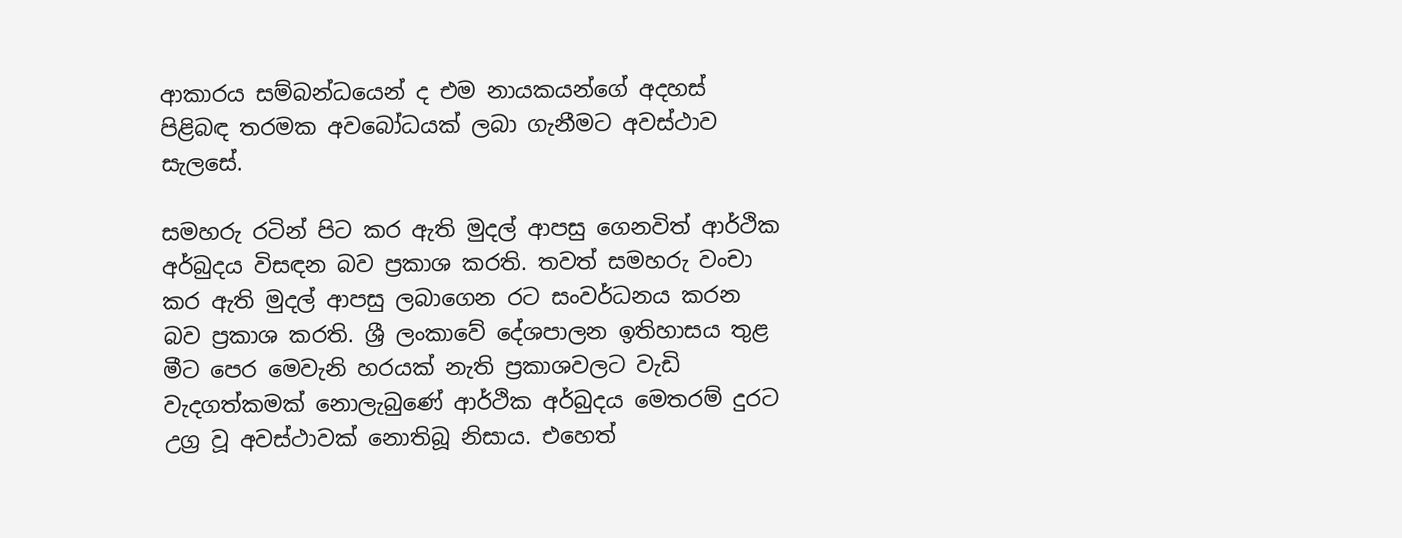ආකාරය සම්බන්ධයෙන් ද එම නායකයන්ගේ අදහස් පිළිබඳ තරමක අවබෝධයක් ලබා ගැනීමට අවස්ථාව සැලසේ.

සමහරු රටින් පිට කර ඇති මුදල් ආපසු ගෙනවිත් ආර්ථික අර්බුදය විසඳන බව ප්‍රකාශ කරති. තවත් සමහරු වංචා කර ඇති මුදල් ආපසු ලබාගෙන රට සංවර්ධනය කරන බව ප්‍රකාශ කරති. ශ්‍රී ලංකාවේ දේශපාලන ඉතිහාසය තුළ මීට පෙර මෙවැනි හරයක් නැති ප්‍රකාශවලට වැඩි වැදගත්කමක් නොලැබුණේ ආර්ථික අර්බුදය මෙතරම් දුරට උග්‍ර වූ අවස්ථාවක් නොතිබූ නිසාය. එහෙත්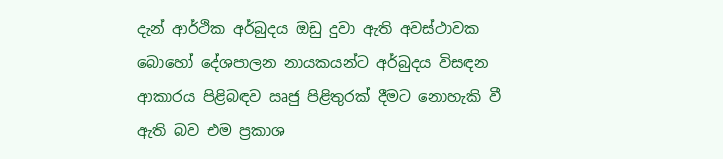දැන් ආර්ථික අර්බුදය ඔඩු දුවා ඇති අවස්ථාවක බොහෝ දේශපාලන නායකයන්ට අර්බුදය විසඳන ආකාරය පිළිබඳව ඍජු පිළිතුරක් දීමට නොහැකි වී ඇති බව එම ප්‍රකාශ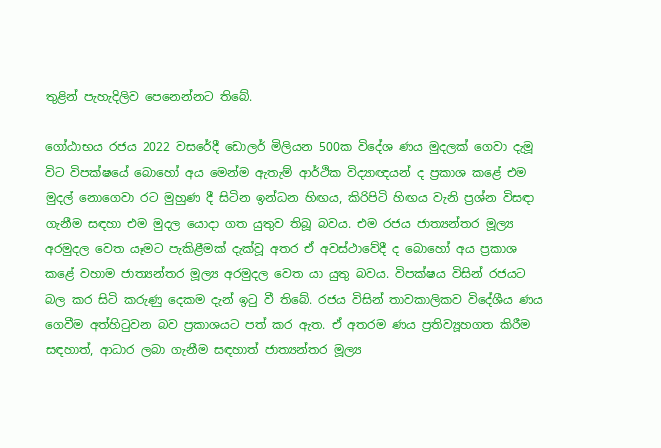තුළින් පැහැදිලිව පෙනෙන්නට තිබේ.

ගෝඨාභය රජය 2022 වසරේදී ඩොලර් මිලියන 500ක විදේශ ණය මුදලක් ගෙවා දැමූ විට විපක්ෂයේ බොහෝ අය මෙන්ම ඇතැම් ආර්ථික විද්‍යාඥයන් ද ප්‍රකාශ කළේ එම මුදල් නොගෙවා රට මුහුණ දී සිටින ඉන්ධන හිඟය, කිරිපිටි හිඟය වැනි ප්‍රශ්න විසඳා ගැනීම සඳහා එම මුදල යොදා ගත යුතුව තිබූ බවය. එම රජය ජාත්‍යන්තර මූල්‍ය අරමුදල වෙත යෑමට පැකිළීමක් දැක්වූ අතර ඒ අවස්ථාවේදී ද බොහෝ අය ප්‍රකාශ කළේ වහාම ජාත්‍යන්තර මූල්‍ය අරමුදල වෙත යා යුතු බවය. විපක්ෂය විසින් රජයට බල කර සිටි කරුණු දෙකම දැන් ඉටු වී තිබේ. රජය විසින් තාවකාලිකව විදේශීය ණය ගෙවීම අත්හිටුවන බව ප්‍රකාශයට පත් කර ඇත. ඒ අතරම ණය ප්‍රතිව්‍යූහගත කිරීම සඳහාත්, ආධාර ලබා ගැනීම සඳහාත් ජාත්‍යන්තර මූල්‍ය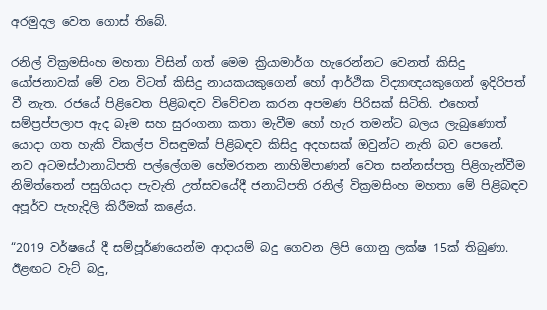අරමුදල වෙත ගොස් තිබේ.

රනිල් වික්‍රමසිංහ මහතා විසින් ගත් මෙම ක්‍රියාමාර්ග හැරෙන්නට වෙනත් කිසිදු යෝජනාවක් මේ වන විටත් කිසිදු නායකයකුගෙන් හෝ ආර්ථික විද්‍යාඥයකුගෙන් ඉදිරිපත් වී නැත. රජයේ පිළිවෙත පිළිබඳව විවේචන කරන අපමණ පිරිසක් සිටිති. එහෙත් සම්ප්‍රප්පලාප ඇද බෑම සහ සුරංගනා කතා මැවීම හෝ හැර තමන්ට බලය ලැබුණොත් යොදා ගත හැකි විකල්ප විසඳුමක් පිළිබඳව කිසිදු අදහසක් ඔවුන්ට නැති බව පෙනේ.
නව අටමස්ථානාධිපති පල්ලේගම හේමරතන නාහිමිපාණන් වෙත සන්නස්පත්‍ර පිළිගැන්වීම නිමිත්තෙන් පසුගියදා පැවැති උත්සවයේදී ජනාධිපති රනිල් වික්‍රමසිංහ මහතා මේ පිළිබඳව අපූර්ව පැහැදිලි කිරීමක් කළේය.

“2019 වර්ෂයේ දී සම්පූර්ණයෙන්ම ආදායම් බදු ගෙවන ලිපි ගොනු ලක්ෂ 15ක් තිබුණා. ඊළඟට වැට් බදු,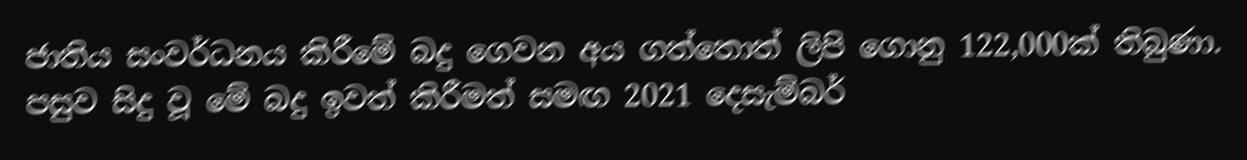ජාතිය සංවර්ධනය කිරීමේ බදු ගෙවන අය ගත්තොත් ලිපි ගොනු 122,000ක් තිබුණා. පසුව සිදු වූ මේ බදු ඉවත් කිරීමත් සමඟ 2021 දෙසැම්බර්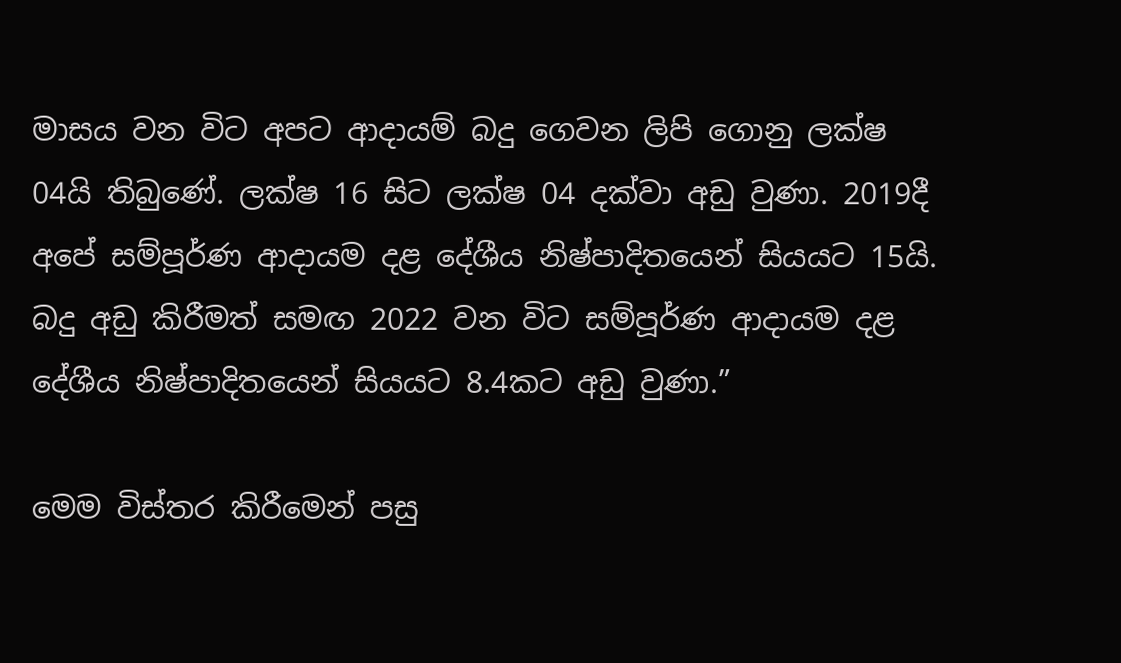මාසය වන විට අපට ආදායම් බදු ගෙවන ලිපි ගොනු ලක්ෂ 04යි තිබු‍ණේ. ලක්ෂ 16 සිට ලක්ෂ 04 දක්වා අඩු වුණා. 2019දී අපේ සම්පූර්ණ ආදායම දළ දේශීය නිෂ්පාදිතයෙන් සියයට 15යි. බදු අඩු කිරීමත් සමඟ 2022 වන විට සම්පූර්ණ ආදායම දළ දේශීය නිෂ්පාදිතයෙන් සියයට 8.4කට අඩු වුණා.”

මෙම විස්තර කිරීමෙන් පසු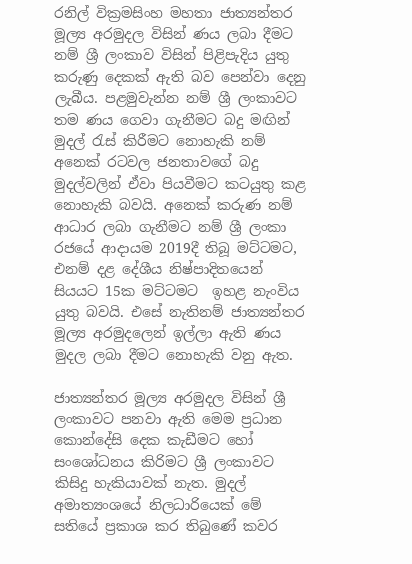රනිල් වික්‍රමසිංහ මහතා ජාත්‍යන්තර මූල්‍ය අරමුදල විසින් ණය ලබා දීමට නම් ශ්‍රී ලංකාව විසින් පිළිපැදිය යුතු කරුණු දෙකක් ඇති බව පෙන්වා දෙනු ලැබීය. පළමුවැන්න නම් ශ්‍රී ලංකාවට තම ණය ගෙවා ගැනීමට බදු මඟින් මුදල් රැස් කිරීමට නොහැකි නම් අනෙක් රටවල ජනතාවගේ බදු මුදල්වලින් ඒවා පියවීමට කටයුතු කළ නොහැකි බවයි. අනෙක් කරුණ නම් ආධාර ලබා ගැනීමට නම් ශ්‍රී ලංකා රජයේ ආදායම 2019දී තිබූ මට්ටමට, එනම් දළ දේශීය නිෂ්පාදිතයෙන් සියයට 15ක මට්ටමට  ඉහළ නැංවිය යුතු බවයි. එසේ නැතිනම් ජාත්‍යන්තර මූල්‍ය අරමුදලෙන් ඉල්ලා ඇති ණය මුදල ලබා දීමට නොහැකි වනු ඇත.

ජාත්‍යන්තර මූල්‍ය අරමුදල විසින් ශ්‍රී ලංකාවට පනවා ඇති මෙම ප්‍රධාන කොන්දේසි දෙක කැඩීමට හෝ සංශෝධනය කිරිමට ශ්‍රී ලංකාවට කිසිදු හැකියාවක් නැත. මුදල් අමාත්‍යංශයේ නිලධාරියෙක් මේ සතියේ ප්‍රකාශ කර තිබුණේ කවර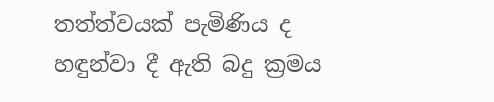තත්ත්වයක් පැමිණිය ද හඳුන්වා දී ඇති බදු ක්‍රමය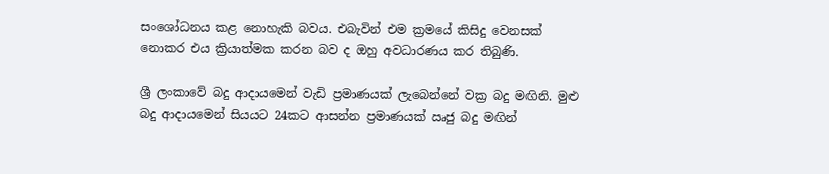සංශෝධනය කළ නොහැකි බවය. එබැවින් එම ක්‍රමයේ කිසිදු වෙනසක් නොකර එය ක්‍රියාත්මක කරන බව ද ඔහු අවධාරණය කර තිබුණි.

ශ්‍රී ලංකාවේ බදු ආදායමෙන් වැඩි ප්‍රමාණයක් ලැබෙන්නේ වක්‍ර බදු මඟිනි. මුළු බදු ආදායමෙන් සියයට 24කට ආසන්න ප්‍රමාණයක් ඍජු බදු මඟින්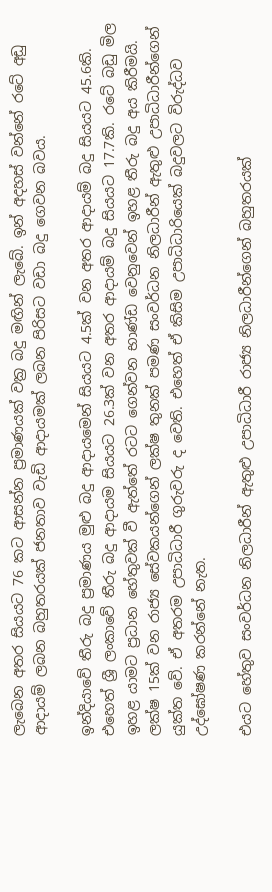ලැබෙන අතර සියයට 76 කට ආසන්න ප්‍රමාණයක් වක්‍ර බදු මඟින් ලැබේ. ඉන් අදහස් වන්නේ රටේ අඩු ආදායම් ලබන බහුතරයක් ජනතාව වැඩි ආදායමක් ලබන පිරිසට වඩා බදු ගෙවන බවය.

ඉන්දියාවේ තීරු බදු ප්‍රමාණය මුළු බදු ආදායමෙන් සියයට 4.5ක් වන අතර ආදායම් බදු සියයට 45.6කි. එහෙත් ශ්‍රී ලංකාවේ තීරු බදු ආදායම සියයට 26.3ක් වන අතර ආදායම් බදු සියයට 17.7කි. රටේ බඩු මිල ඉහළ යාමට ප්‍රධාන හේතුවක් වී ඇත්තේ රටට ගෙන්වන භාණ්ඩ වෙනුවෙන් ඉහළ තීරු බදු අය කිරීමයි. ලක්ෂ 15ක් වන රාජ්‍ය සේවකයන්ගෙන් ලක්ෂ තුනක් පමණ සංවර්ධන නිලධාරීන් ඇතුළු උපාධිධාරීන්ගෙන් යුක්ත වේ. ඒ අතරම උපාධිධාරී ගුරුවරු ද වෙති. එහෙත් ඒ කිසිම උපාධිධාරියෙක් බදුවලට විරුද්ධව උද්ඝෝෂණ කරන්නේ නැත.

එයට හේතුව සංවර්ධන නිලධාරීන් ඇතුළු උපාධිධාරී රාජ්‍ය නිලධාරීන්ගෙන් බහුතරයක්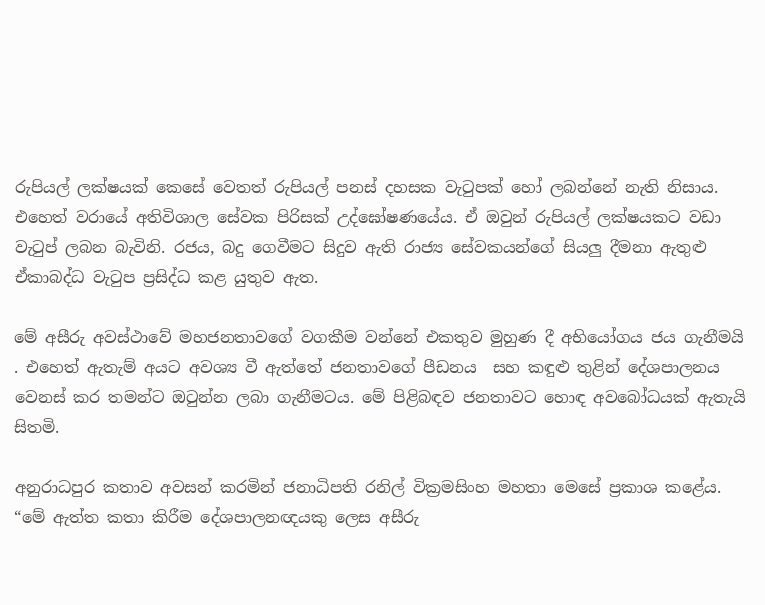රුපියල් ලක්ෂයක් කෙසේ වෙතත් රුපියල් පනස් දහසක වැටුපක් හෝ ලබන්නේ නැති නිසාය. එහෙත් වරායේ අතිවිශාල සේවක පිරිසක් උද්ඝෝෂණයේය. ඒ ඔවුන් රුපියල් ලක්ෂයකට වඩා වැටුප් ලබන බැවිනි. රජය, බදු ගෙවීමට සිදුව ඇති රාජ්‍ය සේවකයන්ගේ සියලු‍ දීමනා ඇතුළු ඒකාබද්ධ වැටුප ප්‍රසිද්ධ කළ යුතුව ඇත.

මේ අසීරු අවස්ථාවේ මහජනතාවගේ වගකීම වන්නේ එකතුව මුහුණ දී අභියෝගය ජය ගැනීමයි . එහෙත් ඇතැම් අයට අවශ්‍ය වී ඇත්තේ ජනතාවගේ පීඩනය  සහ කඳුළු තුළින් දේශපාලනය වෙනස් කර තමන්ට ඔටුන්න ලබා ගැනීමටය. මේ පිළිබඳව ජනතාවට හොඳ අවබෝධයක් ඇතැයි සිතමි.

අනුරාධපුර කතාව අවසන් කරමින් ජනාධිපති රනිල් වික්‍රමසිංහ මහතා මෙසේ ප්‍රකාශ කළේය. “මේ ඇත්ත කතා කිරීම දේශපාලනඥයකු ලෙස අසීරු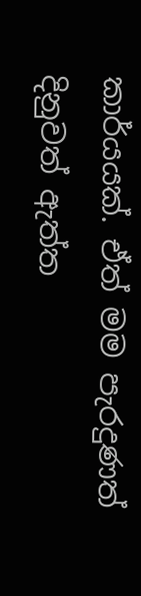කාර්යයක්. ඒත් මම පැරදුණත් දිනුවත් ඇත්ත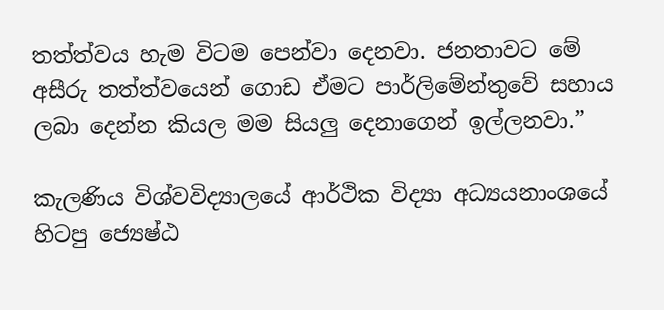තත්ත්වය හැම විටම පෙන්වා දෙනවා. ජනතාවට මේ අසීරු තත්ත්වයෙන් ගොඩ ඒමට පාර්ලිමේන්තුවේ සහාය ලබා දෙන්න කියල මම සියලු‍ දෙනාගෙන් ඉල්ලනවා.”

කැලණිය විශ්වවිද්‍යාලයේ ආර්ථික විද්‍යා අධ්‍යයනාංශයේ හිටපු ජ්‍යෙෂ්ඨ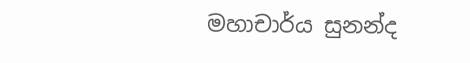මහාචාර්ය සුනන්ද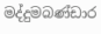මද්දුමබණ්ඩාර